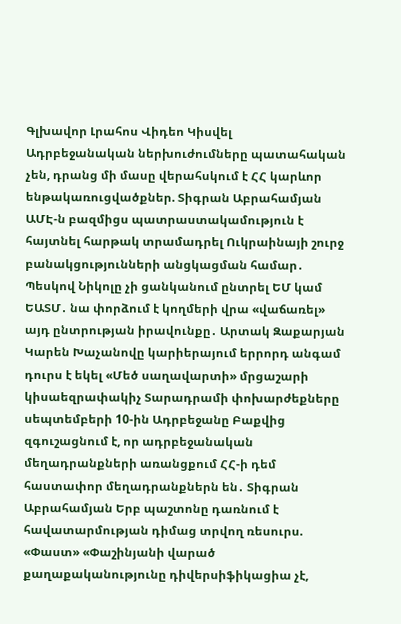Գլխավոր Լրահոս Վիդեո Կիսվել
Ադրբեջանական ներխուժումները պատահական չեն, դրանց մի մասը վերահսկում է ՀՀ կարևոր ենթակառուցվածքներ. Տիգրան Աբրահամյան ԱՄԷ-ն բազմիցս պատրաստակամություն է հայտնել հարթակ տրամադրել Ուկրաինայի շուրջ բանակցությունների անցկացման համար․ Պեսկով Նիկոլը չի ցանկանում ընտրել ԵՄ կամ ԵԱՏՄ․ նա փորձում է կողմերի վրա «վաճառել» այդ ընտրության իրավունքը․ Արտակ Զաքարյան Կարեն Խաչանովը կարիերայում երրորդ անգամ դուրս է եկել «Մեծ սաղավարտի» մրցաշարի կիսաեզրափակիչ Տարադրամի փոխարժեքները սեպտեմբերի 10-ին Ադրբեջանը Բաքվից զգուշացնում է, որ ադրբեջանական մեղադրանքների առանցքում ՀՀ-ի դեմ հաստափոր մեղադրանքներն են․ Տիգրան Աբրահամյան Երբ պաշտոնը դառնում է հավատարմության դիմաց տրվող ռեսուրս. «Փաստ» «Փաշինյանի վարած քաղաքականությունը դիվերսիֆիկացիա չէ,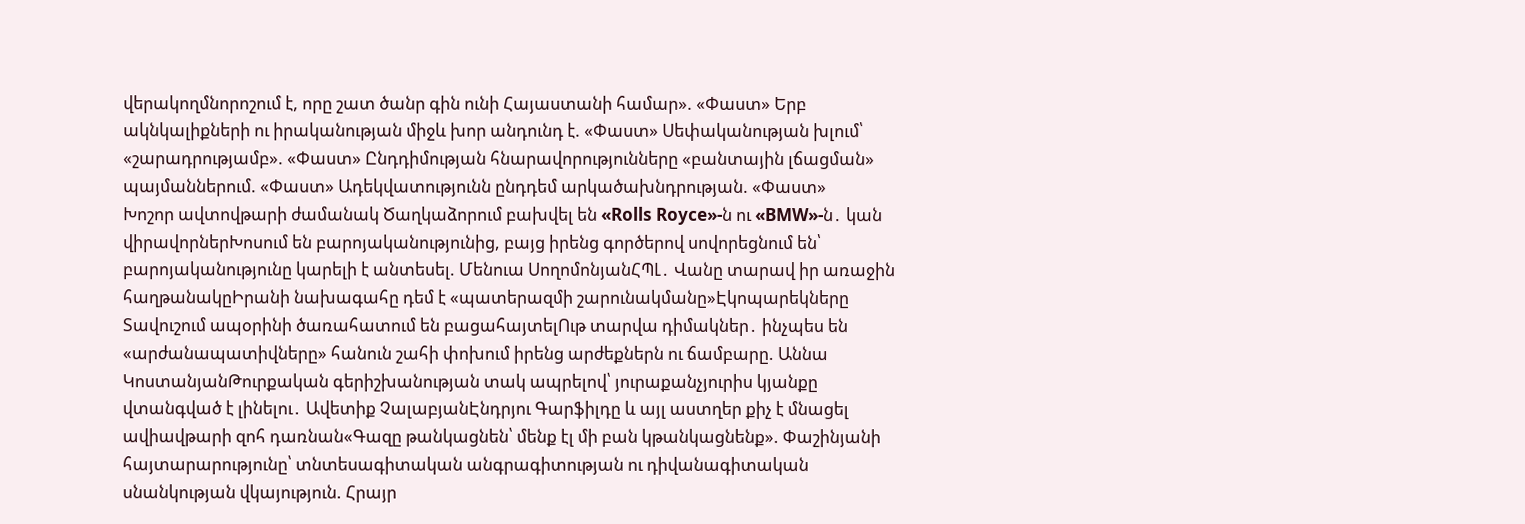վերակողմնորոշում է, որը շատ ծանր գին ունի Հայաստանի համար». «Փաստ» Երբ ակնկալիքների ու իրականության միջև խոր անդունդ է. «Փաստ» Սեփականության խլում՝ «շարադրությամբ». «Փաստ» Ընդդիմության հնարավորությունները «բանտային լճացման» պայմաններում. «Փաստ» Ադեկվատությունն ընդդեմ արկածախնդրության. «Փաստ»
Խոշոր ավտովթարի ժամանակ Ծաղկաձորում բախվել են «Rolls Royce»-ն ու «BMW»-ն․ կան վիրավորներԽոսում են բարոյականությունից, բայց իրենց գործերով սովորեցնում են՝ բարոյականությունը կարելի է անտեսել. Մենուա ՍողոմոնյանՀՊԼ․ Վանը տարավ իր առաջին հաղթանակըԻրանի նախագահը դեմ է «պատերազմի շարունակմանը»Էկոպարեկները Տավուշում ապօրինի ծառահատում են բացահայտելՈւթ տարվա դիմակներ․ ինչպես են «արժանապատիվները» հանուն շահի փոխում իրենց արժեքներն ու ճամբարը. Աննա ԿոստանյանԹուրքական գերիշխանության տակ ապրելով՝ յուրաքանչյուրիս կյանքը վտանգված է լինելու․ Ավետիք ՉալաբյանԷնդրյու Գարֆիլդը և այլ աստղեր քիչ է մնացել ավիավթարի զոհ դառնան«Գազը թանկացնեն՝ մենք էլ մի բան կթանկացնենք». Փաշինյանի հայտարարությունը՝ տնտեսագիտական անգրագիտության ու դիվանագիտական սնանկության վկայություն. Հրայր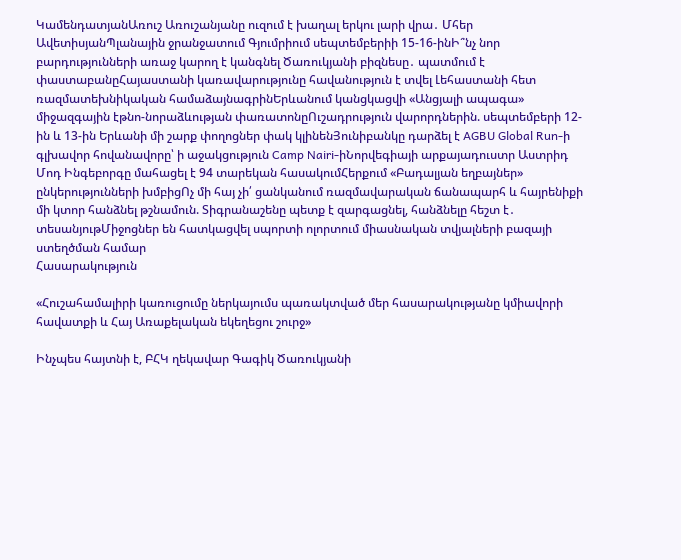ԿամենդատյանԱռուշ Առուշանյանը ուզում է խաղալ երկու լարի վրա․ Մհեր ԱվետիսյանՊլանային ջրանջատում Գյումրիում սեպտեմբերիի 15-16-ինԻ՞նչ նոր բարդությունների առաջ կարող է կանգնել Ծառուկյանի բիզնեսը․ պատմում է փաստաբանըՀայաստանի կառավարությունը հավանություն է տվել Լեհաստանի հետ ռազմատեխնիկական համաձայնագրինԵրևանում կանցկացվի «Անցյալի ապագա» միջազգային էթնո-նորաձևության փառատոնըՈւշադրություն վարորդներին. սեպտեմբերի 12-ին և 13-ին Երևանի մի շարք փողոցներ փակ կլինենՅունիբանկը դարձել է AGBU Global Run-ի գլխավոր հովանավորը՝ ի աջակցություն Camp Nairi-իՆորվեգիայի արքայադուստր Աստրիդ Մոդ Ինգեբորգը մահացել է 94 տարեկան հասակումՀերքում «Բադալյան եղբայներ» ընկերությունների խմբիցՈչ մի հայ չի՛ ցանկանում ռազմավարական ճանապարհ և հայրենիքի մի կտոր հանձնել թշնամուն. Տիգրանաշենը պետք է զարգացնել, հանձնելը հեշտ է․ տեսանյութՄիջոցներ են հատկացվել սպորտի ոլորտում միասնական տվյալների բազայի ստեղծման համար
Հասարակություն

«Հուշահամալիրի կառուցումը ներկայումս պառակտված մեր հասարակությանը կմիավորի հավատքի և Հայ Առաքելական եկեղեցու շուրջ»

Ինչպես հայտնի է, ԲՀԿ ղեկավար Գագիկ Ծառուկյանի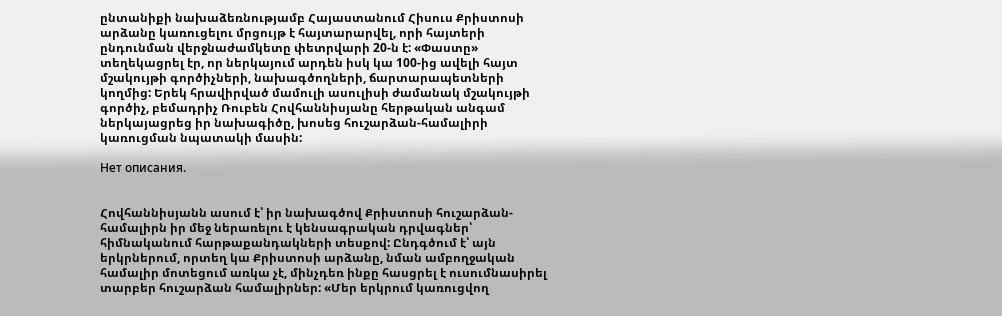ընտանիքի նախաձեռնությամբ Հայաստանում Հիսուս Քրիստոսի արձանը կառուցելու մրցույթ է հայտարարվել, որի հայտերի ընդունման վերջնաժամկետը փետրվարի 20-ն է: «Փաստը» տեղեկացրել էր, որ ներկայում արդեն իսկ կա 100-ից ավելի հայտ մշակույթի գործիչների, նախագծողների, ճարտարապետների կողմից: Երեկ հրավիրված մամուլի ասուլիսի ժամանակ մշակույթի գործիչ, բեմադրիչ Ռուբեն Հովհաննիսյանը հերթական անգամ ներկայացրեց իր նախագիծը, խոսեց հուշարձան-համալիրի կառուցման նպատակի մասին:

Нет описания.


Հովհաննիսյանն ասում է՝ իր նախագծով Քրիստոսի հուշարձան-համալիրն իր մեջ ներառելու է կենսագրական դրվագներ՝ հիմնականում հարթաքանդակների տեսքով: Ընդգծում է՝ այն երկրներում, որտեղ կա Քրիստոսի արձանը, նման ամբողջական համալիր մոտեցում առկա չէ, մինչդեռ ինքը հասցրել է ուսումնասիրել տարբեր հուշարձան համալիրներ: «Մեր երկրում կառուցվող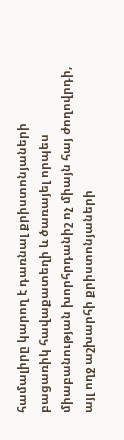համալիրը կարող է դառնալ քրիստոնյաների բացառիկ հավաքատեղի և ծառայել որպես միաբանության խորհրդանիշ ոչ միայն հայ ժողովրդի, այլ ողջ աշխարհի քրիստոնյաների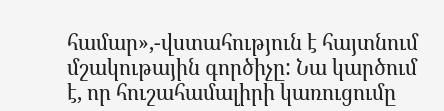համար»,-վստահություն է հայտնում մշակութային գործիչը: Նա կարծում է, որ հուշահամալիրի կառուցումը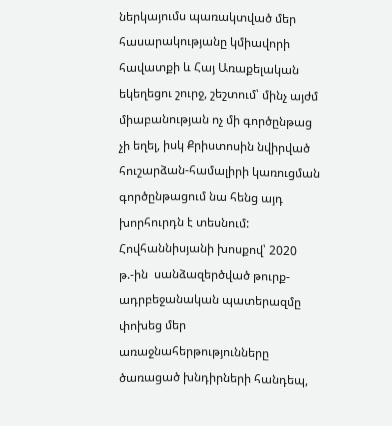ներկայումս պառակտված մեր հասարակությանը կմիավորի հավատքի և Հայ Առաքելական եկեղեցու շուրջ, շեշտում՝ մինչ այժմ միաբանության ոչ մի գործընթաց չի եղել, իսկ Քրիստոսին նվիրված հուշարձան-համալիրի կառուցման գործընթացում նա հենց այդ խորհուրդն է տեսնում: Հովհաննիսյանի խոսքով՝ 2020 թ.-ին  սանձազերծված թուրք-ադրբեջանական պատերազմը փոխեց մեր առաջնահերթությունները ծառացած խնդիրների հանդեպ,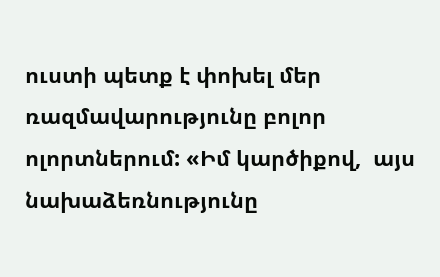ուստի պետք է փոխել մեր ռազմավարությունը բոլոր ոլորտներում: «Իմ կարծիքով,  այս նախաձեռնությունը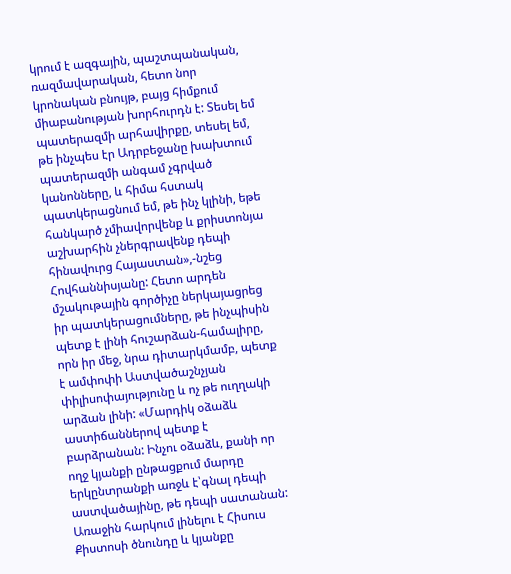կրում է ազգային, պաշտպանական, ռազմավարական, հետո նոր կրոնական բնույթ, բայց հիմքում միաբանության խորհուրդն է: Տեսել եմ պատերազմի արհավիրքը, տեսել եմ, թե ինչպես էր Ադրբեջանը խախտում պատերազմի անգամ չգրված կանոնները, և հիմա հստակ պատկերացնում եմ, թե ինչ կլինի, եթե հանկարծ չմիավորվենք և քրիստոնյա աշխարհին չներգրավենք դեպի հինավուրց Հայաստան»,-նշեց Հովհաննիսյանը: Հետո արդեն մշակութային գործիչը ներկայացրեց իր պատկերացումները, թե ինչպիսին պետք է լինի հուշարձան-համալիրը, որն իր մեջ, նրա դիտարկմամբ, պետք է ամփոփի Աստվածաշնչյան փիլիսոփայությունը և ոչ թե ուղղակի արձան լինի: «Մարդիկ օձաձև աստիճաններով պետք է բարձրանան: Ինչու օձաձև, քանի որ ողջ կյանքի ընթացքում մարդը երկընտրանքի առջև է՝գնալ դեպի աստվածայինը, թե դեպի սատանան: Առաջին հարկում լինելու է Հիսուս Քիստոսի ծնունդը և կյանքը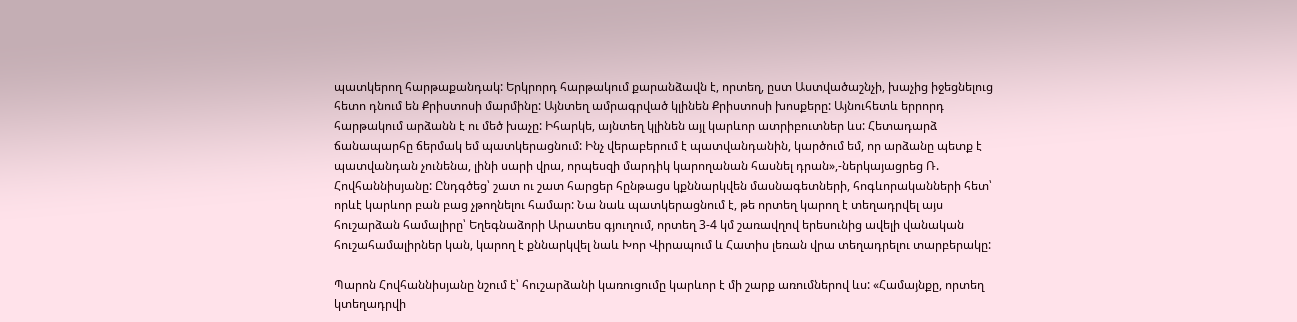պատկերող հարթաքանդակ: Երկրորդ հարթակում քարանձավն է, որտեղ, ըստ Աստվածաշնչի, խաչից իջեցնելուց հետո դնում են Քրիստոսի մարմինը: Այնտեղ ամրագրված կլինեն Քրիստոսի խոսքերը: Այնուհետև երրորդ հարթակում արձանն է ու մեծ խաչը: Իհարկե, այնտեղ կլինեն այլ կարևոր ատրիբուտներ ևս: Հետադարձ ճանապարհը ճերմակ եմ պատկերացնում: Ինչ վերաբերում է պատվանդանին, կարծում եմ, որ արձանը պետք է պատվանդան չունենա, լինի սարի վրա, որպեսզի մարդիկ կարողանան հասնել դրան»,-ներկայացրեց Ռ. Հովհաննիսյանը: Ընդգծեց՝ շատ ու շատ հարցեր հընթացս կքննարկվեն մասնագետների, հոգևորականների հետ՝ որևէ կարևոր բան բաց չթողնելու համար: Նա նաև պատկերացնում է, թե որտեղ կարող է տեղադրվել այս հուշարձան համալիրը՝ Եղեգնաձորի Արատես գյուղում, որտեղ 3-4 կմ շառավղով երեսունից ավելի վանական հուշահամալիրներ կան, կարող է քննարկվել նաև Խոր Վիրապում և Հատիս լեռան վրա տեղադրելու տարբերակը:

Պարոն Հովհաննիսյանը նշում է՝ հուշարձանի կառուցումը կարևոր է մի շարք առումներով ևս: «Համայնքը, որտեղ կտեղադրվի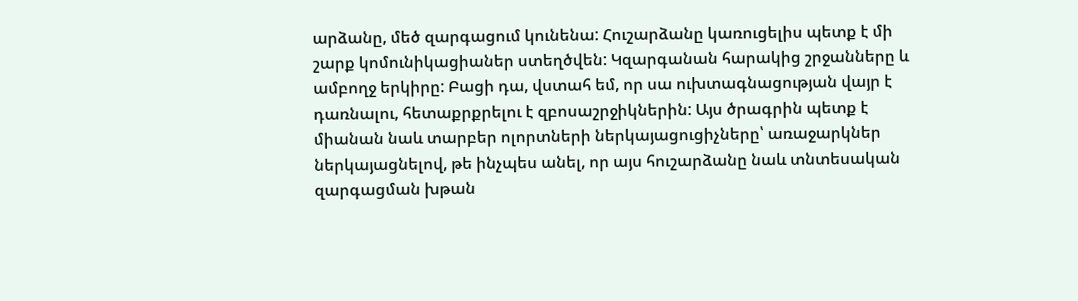արձանը, մեծ զարգացում կունենա: Հուշարձանը կառուցելիս պետք է մի շարք կոմունիկացիաներ ստեղծվեն: Կզարգանան հարակից շրջանները և ամբողջ երկիրը: Բացի դա, վստահ եմ, որ սա ուխտագնացության վայր է դառնալու, հետաքրքրելու է զբոսաշրջիկներին: Այս ծրագրին պետք է միանան նաև տարբեր ոլորտների ներկայացուցիչները՝ առաջարկներ ներկայացնելով, թե ինչպես անել, որ այս հուշարձանը նաև տնտեսական զարգացման խթան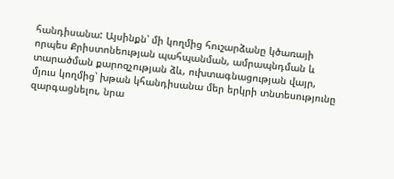հանդիսանա: Այսինքն՝ մի կողմից հուշարձանը կծառայի որպես Քրիստոնեության պահպանման, ամրապնդման և տարածման քարոզչության ձև, ուխտագնացության վայր, մյուս կողմից՝ խթան կհանդիսանա մեր երկրի տնտեսությունը զարգացնելու, նրա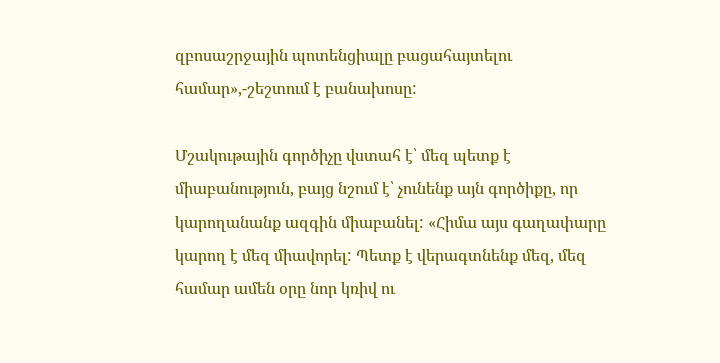զբոսաշրջային պոտենցիալը բացահայտելու համար»,-շեշտում է բանախոսը:

Մշակութային գործիչը վստահ է՝ մեզ պետք է միաբանություն, բայց նշում է՝ չունենք այն գործիքը, որ կարողանանք ազգին միաբանել: «Հիմա այս գաղափարը կարող է մեզ միավորել: Պետք է վերագտնենք մեզ, մեզ համար ամեն օրը նոր կռիվ ու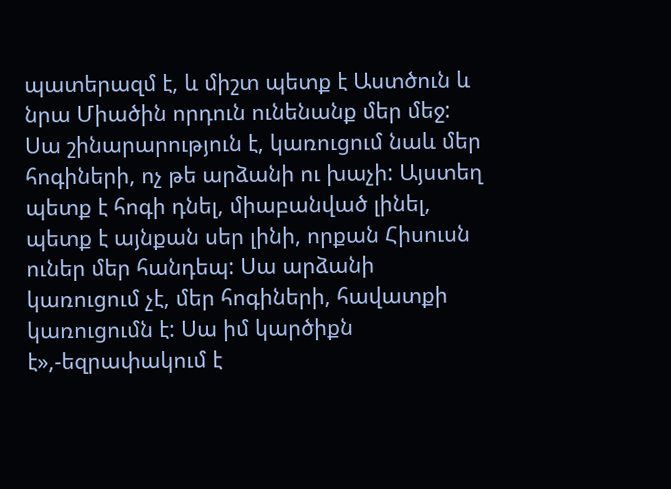պատերազմ է, և միշտ պետք է Աստծուն և նրա Միածին որդուն ունենանք մեր մեջ: Սա շինարարություն է, կառուցում նաև մեր հոգիների, ոչ թե արձանի ու խաչի: Այստեղ պետք է հոգի դնել, միաբանված լինել, պետք է այնքան սեր լինի, որքան Հիսուսն ուներ մեր հանդեպ: Սա արձանի կառուցում չէ, մեր հոգիների, հավատքի կառուցումն է: Սա իմ կարծիքն է»,-եզրափակում է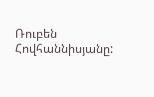Ռուբեն Հովհաննիսյանը: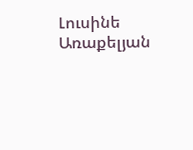Լուսինե Առաքելյան